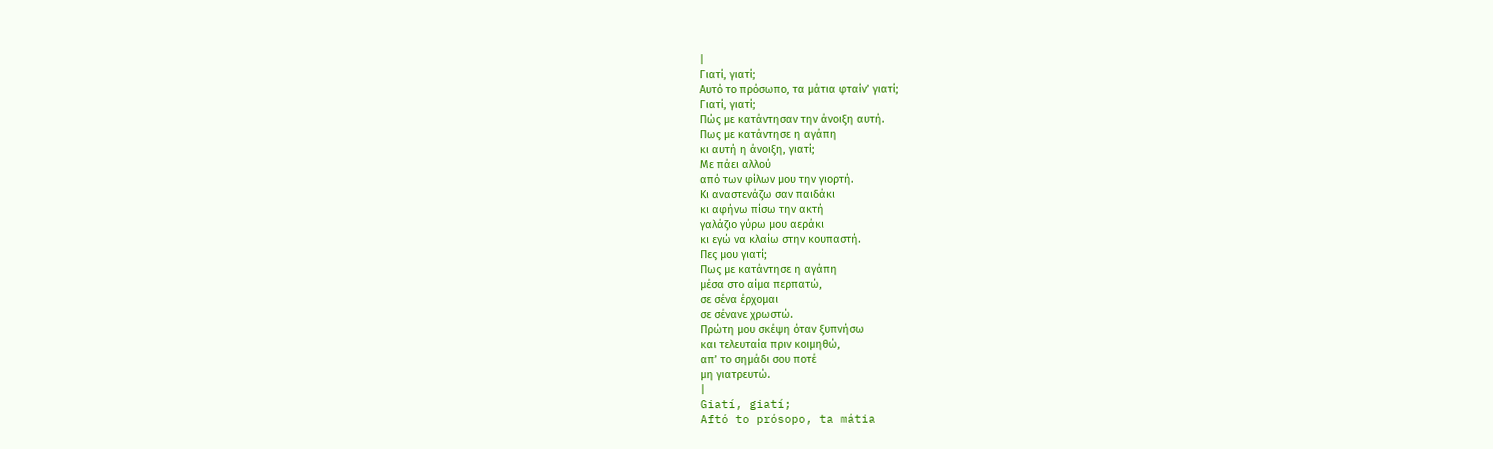|
Γιατί, γιατί;
Αυτό το πρόσωπο, τα μάτια φταίν’ γιατί;
Γιατί, γιατί;
Πώς με κατάντησαν την άνοιξη αυτή.
Πως με κατάντησε η αγάπη
κι αυτή η άνοιξη, γιατί;
Με πάει αλλού
από των φίλων μου την γιορτή.
Κι αναστενάζω σαν παιδάκι
κι αφήνω πίσω την ακτή
γαλάζιο γύρω μου αεράκι
κι εγώ να κλαίω στην κουπαστή.
Πες μου γιατί;
Πως με κατάντησε η αγάπη
μέσα στο αίμα περπατώ,
σε σένα έρχομαι
σε σένανε χρωστώ.
Πρώτη μου σκέψη όταν ξυπνήσω
και τελευταία πριν κοιμηθώ,
απ’ το σημάδι σου ποτέ
μη γιατρευτώ.
|
Giatí, giatí;
Aftó to prósopo, ta mátia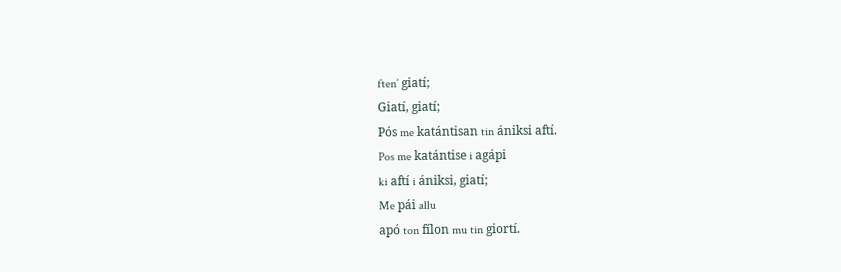ften’ giatí;
Giatí, giatí;
Pós me katántisan tin ániksi aftí.
Pos me katántise i agápi
ki aftí i ániksi, giatí;
Me pái allu
apó ton fílon mu tin giortí.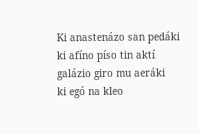Ki anastenázo san pedáki
ki afíno píso tin aktí
galázio giro mu aeráki
ki egó na kleo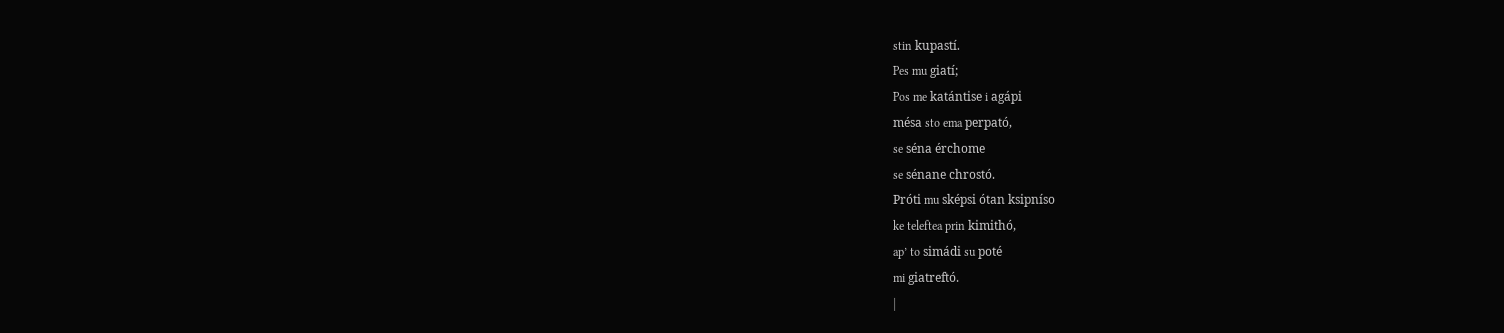stin kupastí.
Pes mu giatí;
Pos me katántise i agápi
mésa sto ema perpató,
se séna érchome
se sénane chrostó.
Próti mu sképsi ótan ksipníso
ke teleftea prin kimithó,
ap’ to simádi su poté
mi giatreftó.
|